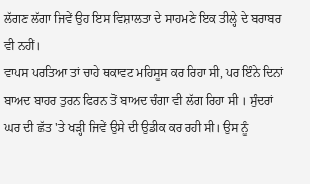ਲੱਗਣ ਲੱਗਾ ਜਿਵੇਂ ਉਹ ਇਸ ਵਿਸ਼ਾਲਤਾ ਦੇ ਸਾਹਮਣੇ ਇਕ ਤੀਲ੍ਹੇ ਦੇ ਬਰਾਬਰ ਵੀ ਨਹੀਂ।
ਵਾਪਸ ਪਰਤਿਆ ਤਾਂ ਚਾਹੇ ਥਕਾਵਟ ਮਹਿਸੂਸ ਕਰ ਰਿਹਾ ਸੀ, ਪਰ ਇੰਨੇ ਦਿਨਾਂ ਬਾਅਦ ਬਾਹਰ ਤੁਰਨ ਫਿਰਨ ਤੋਂ ਬਾਅਦ ਚੰਗਾ ਵੀ ਲੱਗ ਰਿਹਾ ਸੀ । ਸੁੰਦਰਾਂ ਘਰ ਦੀ ਛੱਤ 'ਤੇ ਖੜ੍ਹੀ ਜਿਵੇਂ ਉਸੇ ਦੀ ਉਡੀਕ ਕਰ ਰਹੀ ਸੀ। ਉਸ ਨੂੰ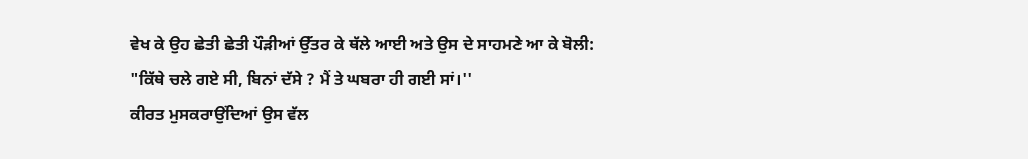ਵੇਖ ਕੇ ਉਹ ਛੇਤੀ ਛੇਤੀ ਪੌੜੀਆਂ ਉੱਤਰ ਕੇ ਥੱਲੇ ਆਈ ਅਤੇ ਉਸ ਦੇ ਸਾਹਮਣੇ ਆ ਕੇ ਬੋਲੀ:
"ਕਿੱਥੇ ਚਲੇ ਗਏ ਸੀ, ਬਿਨਾਂ ਦੱਸੇ ? ਮੈਂ ਤੇ ਘਬਰਾ ਹੀ ਗਈ ਸਾਂ।''
ਕੀਰਤ ਮੁਸਕਰਾਉਂਦਿਆਂ ਉਸ ਵੱਲ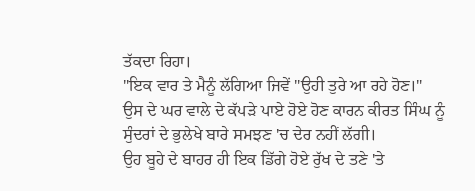ਤੱਕਦਾ ਰਿਹਾ।
"ਇਕ ਵਾਰ ਤੇ ਮੈਨੂੰ ਲੱਗਿਆ ਜਿਵੇਂ "ਉਹੀ ਤੁਰੇ ਆ ਰਹੇ ਹੋਣ।"
ਉਸ ਦੇ ਘਰ ਵਾਲੇ ਦੇ ਕੱਪੜੇ ਪਾਏ ਹੋਏ ਹੋਣ ਕਾਰਨ ਕੀਰਤ ਸਿੰਘ ਨੂੰ ਸੁੰਦਰਾਂ ਦੇ ਭੁਲੇਖੇ ਬਾਰੇ ਸਮਝਣ 'ਚ ਦੇਰ ਨਹੀਂ ਲੱਗੀ।
ਉਹ ਬੂਹੇ ਦੇ ਬਾਹਰ ਹੀ ਇਕ ਡਿੱਗੇ ਹੋਏ ਰੁੱਖ ਦੇ ਤਣੇ 'ਤੇ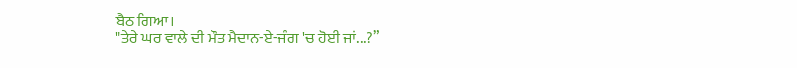ਬੈਠ ਗਿਆ।
"ਤੇਰੇ ਘਰ ਵਾਲੇ ਦੀ ਮੌਤ ਮੈਦਾਨ-ਏ-ਜੰਗ 'ਚ ਹੋਈ ਜਾਂ...?”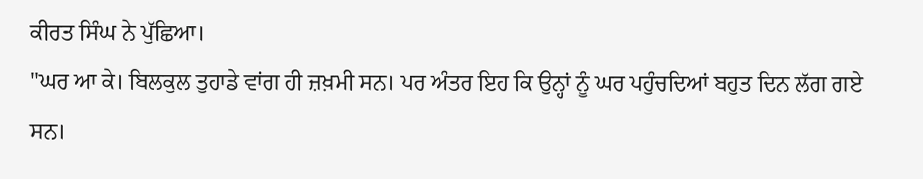ਕੀਰਤ ਸਿੰਘ ਨੇ ਪੁੱਛਿਆ।
"ਘਰ ਆ ਕੇ। ਬਿਲਕੁਲ ਤੁਹਾਡੇ ਵਾਂਗ ਹੀ ਜ਼ਖ਼ਮੀ ਸਨ। ਪਰ ਅੰਤਰ ਇਹ ਕਿ ਉਨ੍ਹਾਂ ਨੂੰ ਘਰ ਪਹੁੰਚਦਿਆਂ ਬਹੁਤ ਦਿਨ ਲੱਗ ਗਏ ਸਨ।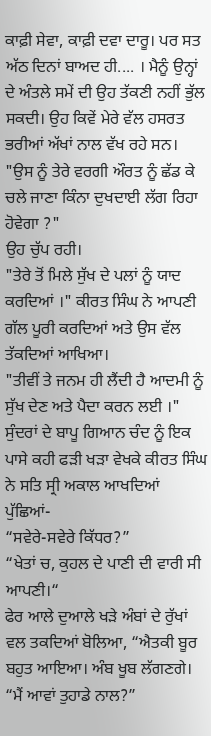ਕਾਫ਼ੀ ਸੇਵਾ, ਕਾਫ਼ੀ ਦਵਾ ਦਾਰੂ। ਪਰ ਸਤ ਅੱਠ ਦਿਨਾਂ ਬਾਅਦ ਹੀ.... । ਮੈਨੂੰ ਉਨ੍ਹਾਂ ਦੇ ਅੰਤਲੇ ਸਮੇਂ ਦੀ ਉਹ ਤੱਕਣੀ ਨਹੀਂ ਭੁੱਲ ਸਕਦੀ। ਉਹ ਕਿਵੇਂ ਮੇਰੇ ਵੱਲ ਹਸਰਤ ਭਰੀਆਂ ਅੱਖਾਂ ਨਾਲ ਵੱਖ ਰਹੇ ਸਨ।
"ਉਸ ਨੂੰ ਤੇਰੇ ਵਰਗੀ ਔਰਤ ਨੂੰ ਛੱਡ ਕੇ ਚਲੇ ਜਾਣਾ ਕਿੰਨਾ ਦੁਖਦਾਈ ਲੱਗ ਰਿਹਾ ਹੋਵੇਗਾ ?"
ਉਹ ਚੁੱਪ ਰਹੀ।
"ਤੇਰੇ ਤੋਂ ਮਿਲੇ ਸੁੱਖ ਦੇ ਪਲਾਂ ਨੂੰ ਯਾਦ ਕਰਦਿਆਂ ।" ਕੀਰਤ ਸਿੰਘ ਨੇ ਆਪਣੀ ਗੱਲ ਪੂਰੀ ਕਰਦਿਆਂ ਅਤੇ ਉਸ ਵੱਲ ਤੱਕਦਿਆਂ ਆਖਿਆ।
"ਤੀਵੀਂ ਤੇ ਜਨਮ ਹੀ ਲੈਂਦੀ ਹੈ ਆਦਮੀ ਨੂੰ ਸੁੱਖ ਦੇਣ ਅਤੇ ਪੈਦਾ ਕਰਨ ਲਈ ।"
ਸੁੰਦਰਾਂ ਦੇ ਬਾਪੂ ਗਿਆਨ ਚੰਦ ਨੂੰ ਇਕ ਪਾਸੇ ਕਹੀ ਫੜੀ ਖੜਾ ਵੇਖਕੇ ਕੀਰਤ ਸਿੰਘ ਨੇ ਸਤਿ ਸ੍ਰੀ ਅਕਾਲ ਆਖਦਿਆਂ ਪੁੱਛਿਆਂ-
“ਸਵੇਰੇ-ਸਵੇਰੇ ਕਿੱਧਰ?”
“ਖੇਤਾਂ ਚ, ਕੁਹਲ ਦੇ ਪਾਣੀ ਦੀ ਵਾਰੀ ਸੀ ਆਪਣੀ।“
ਫੇਰ ਆਲੇ ਦੁਆਲੇ ਖੜੇ ਅੰਬਾਂ ਦੇ ਰੁੱਖਾਂ ਵਲ ਤਕਦਿਆਂ ਬੋਲਿਆ, “ਐਤਕੀ ਬੂਰ ਬਹੁਤ ਆਇਆ। ਅੰਬ ਖੂਬ ਲੱਗਣਗੇ।
“ਮੈਂ ਆਵਾਂ ਤੁਹਾਡੇ ਨਾਲ?”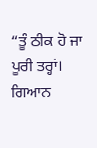“ਤੂੰ ਠੀਕ ਹੋ ਜਾ ਪੂਰੀ ਤਰ੍ਹਾਂ। ਗਿਆਨ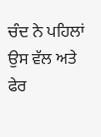ਚੰਦ ਨੇ ਪਹਿਲਾਂ ਉਸ ਵੱਲ ਅਤੇ ਫੇਰ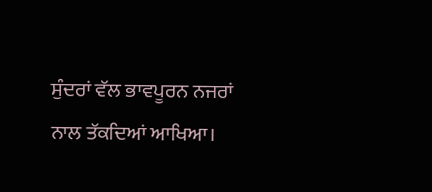ਸੁੰਦਰਾਂ ਵੱਲ ਭਾਵਪੂਰਨ ਨਜਰਾਂ ਨਾਲ ਤੱਕਦਿਆਂ ਆਖਿਆ।